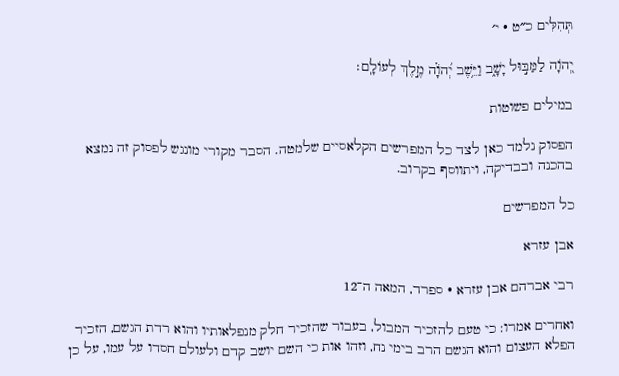תְּהִלִּים כ״ט · י׳

יְ֭הֹוָה לַמַּבּ֣וּל יָשָׁ֑ב וַיֵּ֥שֶׁב יְ֝הֹוָ֗ה מֶ֣לֶךְ לְעוֹלָֽם׃

במילים פשוטות

הפסוק נלמד כאן לצד כל המפרשים הקלאסיים שלמטה. הסבר מקורי מונגש לפסוק זה נמצא בהכנה ובבדיקה, ויתווסף בקרוב.

כל המפרשים

אבן עזרא

רבי אברהם אבן עזרא · ספרד, המאה ה־12

ואחרים אמרו: כי טעם להזכיר המבול, בעבור שהזכיר חלק מנפלאותיו והוא רדת הגשם, הזכיר הפלא העצום והוא הגשם הרב בימי נח, וזהו אות כי השם יושב קדם ולעולם חסדו על עמו, על כן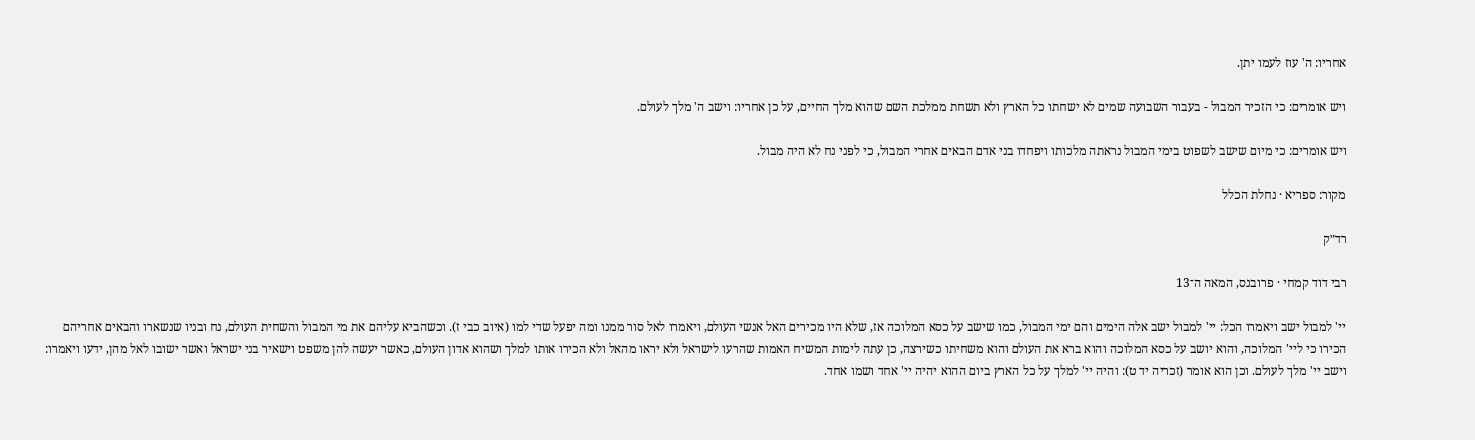אחריו: ה' עוז לעמו יתן.

ויש אומרים: כי הזכיר המבול - בעבור השבועה שמים לא ישחתו כל הארץ ולא תשחת ממלכת השם שהוא מלך החיים, על כן אחריו: וישב ה' מלך לעולם.

ויש אומרים: כי מיום שישב לשפוט בימי המבול נראתה מלכותו ויפחדו בני אדם הבאים אחרי המבול, כי לפני נח לא היה מבול.

מקור: ספריא · נחלת הכלל

רד״ק

רבי דוד קמחי · פרובנס, המאה ה־13

יי' למבול ישב ויאמרו הכל: יי' למבול ישב אלה הימים והם ימי המבול, כמו שישב על כסא המלוכה אז, שלא היו מכירים האל אנשי העולם, ויאמרו לאל סור ממנו ומה יפעל שדי למו (איוב כבי ז). וכשהביא עליהם את מי המבול והשחית העולם, נח ובניו שנשארו והבאים אחריהם הכירו כי ליי' המלוכה, והוא יושב על כסא המלוכה והוא ברא את העולם והוא משחיתו כשירצה, כן עתה לימות המשיח האמות שהרעו לישראל ולא יראו מהאל ולא הכירו אותו למלך ושהוא אדון העולם, כאשר יעשה להן משפט וישאיר בני ישראל ואשר ישובו לאל מהן, ידעו ויאמרו: וישב יי' מלך לעולם. וכן הוא אומר (זכריה יד ט): והיה יי' למלך על כל הארץ ביום ההוא יהיה יי' אחד ושמו אחד.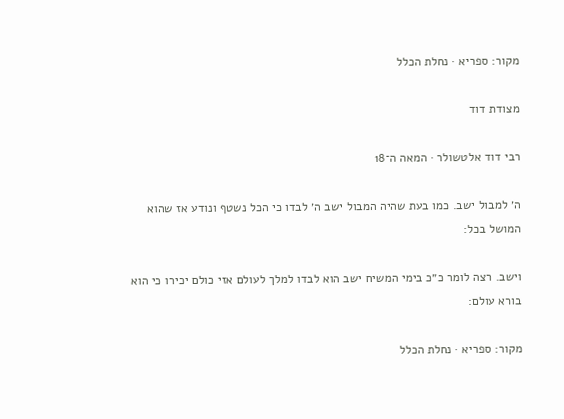מקור: ספריא · נחלת הכלל

מצודת דוד

רבי דוד אלטשולר · המאה ה־18

ה׳ למבול ישב. כמו בעת שהיה המבול ישב ה׳ לבדו כי הכל נשטף ונודע אז שהוא המושל בכל:

וישב. רצה לומר כ״כ בימי המשיח ישב הוא לבדו למלך לעולם אזי כולם יכירו כי הוא בורא עולם:

מקור: ספריא · נחלת הכלל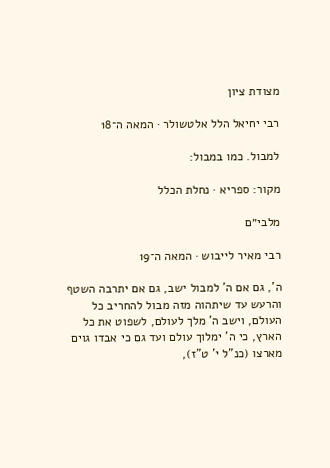מצודת ציון

רבי יחיאל הלל אלטשולר · המאה ה־18

למבול. כמו במבול:

מקור: ספריא · נחלת הכלל

מלבי״ם

רבי מאיר לייבוש · המאה ה־19

ה', גם אם ה' למבול ישב, גם אם יתרבה השטף והרעש עד שיתהוה מזה מבול להחריב כל העולם, וישב ה' מלך לעולם, לשפוט את כל הארץ, כי ה' ימלוך עולם ועד גם כי אבדו גוים מארצו (כנ"ל י' ט"ז),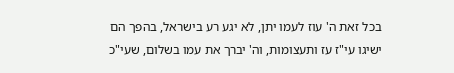בכל זאת ה' עוז לעמו יתן, לא יגע רע בישראל, בהפך הם ישיגו עי"ז עז ותעצומות, וה' יברך את עמו בשלום, שעי"כ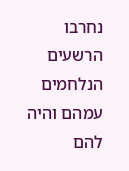נחרבו הרשעים הנלחמים עמהם והיה להם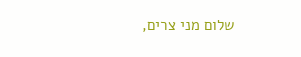שלום מני צרים,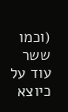(וכמו ששר עוד על כיוצא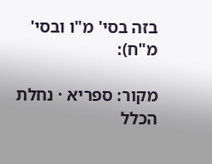בזה בסי' מ"ו ובסי' מ"ח):

מקור: ספריא · נחלת הכלל